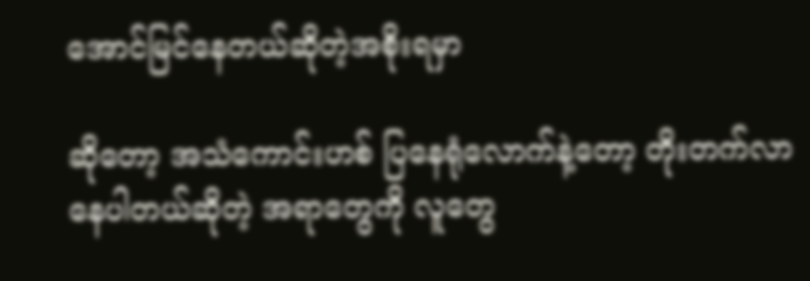အောင်မြင်နေတယ်ဆိုတဲ့အစိုးရမှာ

ဆိုတော့ အသံကောင်းဟစ် ပြနေရုံလောက်နဲ့တော့ တိုးတက်လာနေပါတယ်ဆိုတဲ့ အရာတွေကို လူတွေ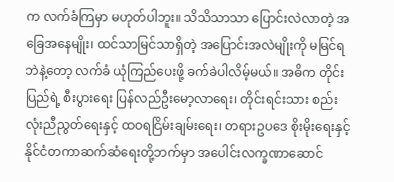က လက်ခံကြမှာ မဟုတ်ပါဘူး။ သိသိသာသာ ပြောင်းလဲလာတဲ့ အခြေအနေမျိုး၊ ထင်သာမြင်သာရှိတဲ့ အပြောင်းအလဲမျိုးကို မမြင်ရဘဲနဲ့တော့ လက်ခံ ယုံကြည်ပေးဖို့ ခက်ခဲပါလိမ့်မယ်။ အဓိက တိုင်းပြည်ရဲ့ စီးပွားရေး ပြန်လည်ဦးမော့လာရေး၊ တိုင်းရင်းသား စည်းလုံးညီညွတ်ရေးနှင့် ထဝရငြိမ်းချမ်းရေး၊ တရားဥပဒေ စိုးမိုးရေးနှင့် နိုင်ငံတကာဆက်ဆံရေးတို့ဘက်မှာ အပေါင်းလက္ခဏာဆောင်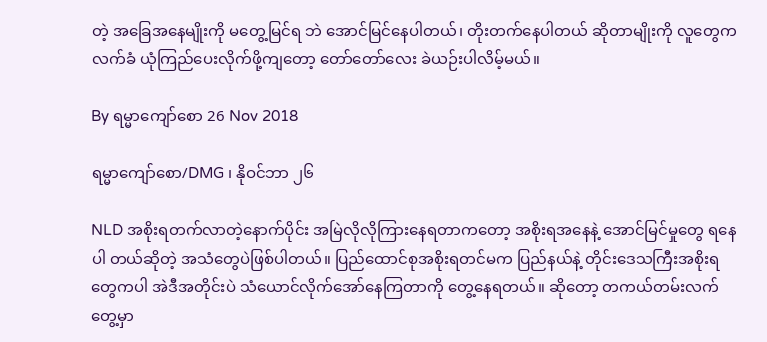တဲ့ အခြေအနေမျိုးကို မတွေ့မြင်ရ ဘဲ အောင်မြင်နေပါတယ်၊ တိုးတက်နေပါတယ် ဆိုတာမျိုးကို လူတွေကလက်ခံ ယုံကြည်ပေးလိုက်ဖို့ကျတော့ တော်တော်လေး ခဲယဉ်းပါလိမ့်မယ်။

By ရမ္မာကျော်စော 26 Nov 2018

ရမ္မာကျော်စော/DMG ၊ နိုဝင်ဘာ ၂၆

NLD အစိုးရတက်လာတဲ့နောက်ပိုင်း အမြဲလိုလိုကြားနေရတာကတော့ အစိုးရအနေနဲ့ အောင်မြင်မှုတွေ ရနေပါ တယ်ဆိုတဲ့ အသံတွေပဲဖြစ်ပါတယ်။ ပြည်ထောင်စုအစိုးရတင်မက ပြည်နယ်နဲ့ တိုင်းဒေသကြီးအစိုးရတွေကပါ အဲဒီအတိုင်းပဲ သံယောင်လိုက်အော်နေကြတာကို တွေ့နေရတယ်။ ဆိုတော့ တကယ်တမ်းလက်တွေ့မှာ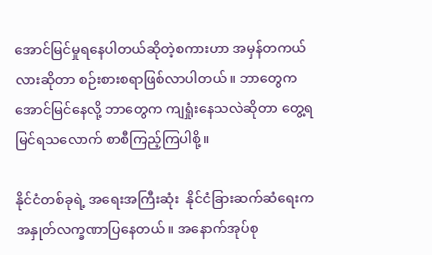အောင်မြင်မှုရနေပါတယ်ဆိုတဲ့စကားဟာ အမှန်တကယ်လားဆိုတာ စဉ်းစားစရာဖြစ်လာပါတယ်။ ဘာတွေက အောင်မြင်နေလို့ ဘာတွေက ကျရှုံးနေသလဲဆိုတာ တွေ့ရမြင်ရသလောက် စာစီကြည့်ကြပါစို့။

နိုင်ငံတစ်ခုရဲ့ အရေးအကြီးဆုံး  နိုင်ငံခြားဆက်ဆံရေးက အနှုတ်လက္ခဏာပြနေတယ်။ အနောက်အုပ်စု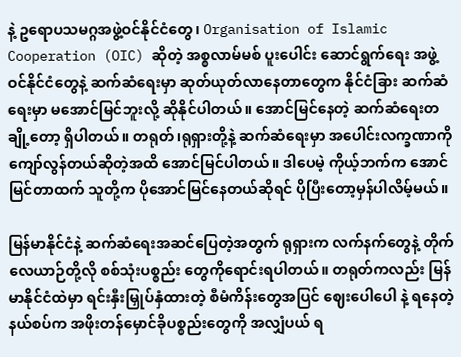နဲ့ ဥရောပသမဂ္ဂအဖွဲ့ဝင်နိုင်ငံတွေ၊ Organisation of Islamic Cooperation (OIC) ဆိုတဲ့ အစ္စလာမ်မစ် ပူးပေါင်း ဆောင်ရွက်ရေး အဖွဲ့ဝင်နိုင်ငံတွေနဲ့ ဆက်ဆံရေးမှာ ဆုတ်ယုတ်လာနေတာတွေက နိုင်ငံခြား ဆက်ဆံရေးမှာ မအောင်မြင်ဘူးလို့ ဆိုနိုင်ပါတယ်။ အောင်မြင်နေတဲ့ ဆက်ဆံရေးတချို့တော့ ရှိပါတယ်။ တရုတ်၊ရုရှားတို့နဲ့ ဆက်ဆံရေးမှာ အပေါင်းလက္ခဏာကို ကျော်လွန်တယ်ဆိုတဲ့အထိ အောင်မြင်ပါတယ်။ ဒါပေမဲ့ ကိုယ့်ဘက်က အောင်မြင်တာထက် သူတို့က ပိုအောင်မြင်နေတယ်ဆိုရင် ပိုပြီးတော့မှန်ပါလိမ့်မယ်။

မြန်မာနိုင်ငံနဲ့ ဆက်ဆံရေးအဆင်ပြေတဲ့အတွက် ရုရှားက လက်နက်တွေနဲ့ တိုက်လေယာဉ်တို့လို စစ်သုံးပစ္စည်း တွေကိုရောင်းရပါတယ်။ တရုတ်ကလည်း မြန်မာနိုင်ငံထဲမှာ ရင်းနှီးမြှုပ်နှံထားတဲ့ စီမံကိန်းတွေအပြင် ဈေးပေါပေါ နဲ့ ရနေတဲ့ နယ်စပ်က အဖိုးတန်မှောင်ခိုပစ္စည်းတွေကို အလျှံပယ် ရ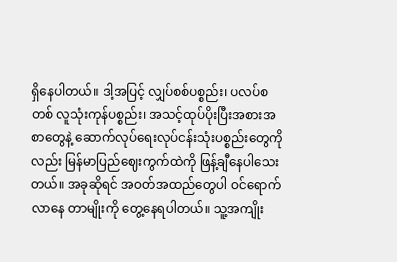ရှိနေပါတယ်။ ဒါ့အပြင့် လျှပ်စစ်ပစ္စည်း၊ ပလပ်စတစ် လူသုံးကုန်ပစ္စည်း၊ အသင့်ထုပ်ပိုးပြီးအစားအစာတွေနဲ့ ဆောက်လုပ်ရေးလုပ်ငန်းသုံးပစ္စည်းတွေကို လည်း မြန်မာပြည်ဈေးကွက်ထဲကို ဖြန့်ချီနေပါသေးတယ်။ အခုဆိုရင် အဝတ်အထည်တွေပါ ဝင်ရောက်လာနေ တာမျိုးကို တွေ့နေရပါတယ်။ သူ့အကျိုး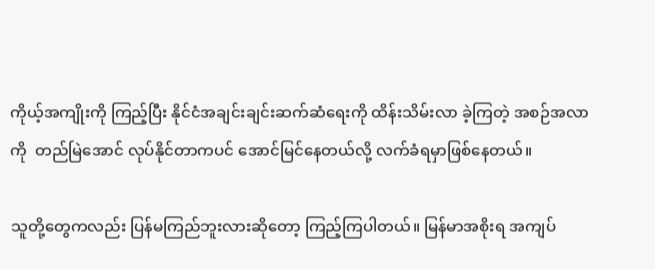ကိုယ့်အကျိုးကို ကြည့်ပြီး နိုင်ငံအချင်းချင်းဆက်ဆံရေးကို ထိန်းသိမ်းလာ ခဲ့ကြတဲ့ အစဉ်အလာကို  တည်မြဲအောင် လုပ်နိုင်တာကပင် အောင်မြင်နေတယ်လို့ လက်ခံရမှာဖြစ်နေတယ်။

သူတို့တွေကလည်း ပြန်မကြည်ဘူးလားဆိုတော့ ကြည့်ကြပါတယ်။ မြန်မာအစိုးရ အကျပ်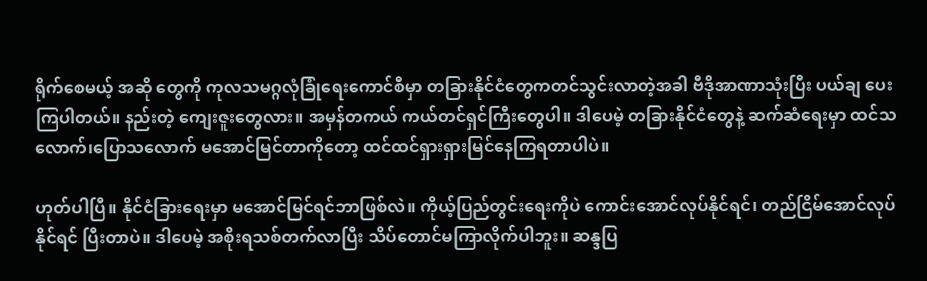ရိုက်စေမယ့် အဆို တွေကို ကုလသမဂ္ဂလုံခြုံရေးကောင်စီမှာ တခြားနိုင်ငံတွေကတင်သွင်းလာတဲ့အခါ ဗီဒိုအာဏာသုံးပြီး ပယ်ချ ပေးကြပါတယ်။ နည်းတဲ့ ကျေးဇူးတွေလား။ အမှန်တကယ် ကယ်တင်ရှင်ကြီးတွေပါ။ ဒါပေမဲ့ တခြားနိုင်ငံတွေနဲ့ ဆက်ဆံရေးမှာ ထင်သလောက်၊ပြောသလောက် မအောင်မြင်တာကိုတော့ ထင်ထင်ရှားရှားမြင်နေကြရတာပါပဲ။

ဟုတ်ပါပြီ။ နိုင်ငံခြားရေးမှာ မအောင်မြင်ရင်ဘာဖြစ်လဲ။ ကိုယ့်ပြည်တွင်းရေးကိုပဲ ကောင်းအောင်လုပ်နိုင်ရင်၊ တည်ငြိမ်အောင်လုပ်နိုင်ရင် ပြီးတာပဲ။ ဒါပေမဲ့ အစိုးရသစ်တက်လာပြီး သိပ်တောင်မကြာလိုက်ပါဘူး။ ဆန္ဒပြ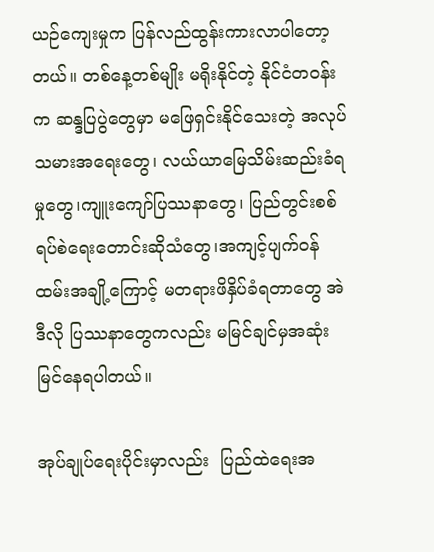ယဉ်ကျေးမှုက ပြန်လည်ထွန်းကားလာပါတော့တယ်။ တစ်နေ့တစ်မျိုး မရိုးနိုင်တဲ့ နိုင်ငံတဝန်းက ဆန္ဒပြပွဲတွေမှာ မဖြေရှင်းနိုင်သေးတဲ့ အလုပ်သမားအရေးတွေ၊ လယ်ယာမြေသိမ်းဆည်းခံရမှုတွေ၊ကျူးကျော်ပြဿနာတွေ၊ ပြည်တွင်းစစ်ရပ်စဲရေးတောင်းဆိုသံတွေ၊အကျင့်ပျက်ဝန်ထမ်းအချို့ကြောင့် မတရားဖိနှိပ်ခံရတာတွေ အဲဒီလို ပြဿနာတွေကလည်း မမြင်ချင်မှအဆုံး မြင်နေရပါတယ်။

အုပ်ချုပ်ရေးပိုင်းမှာလည်း  ပြည်ထဲရေးအ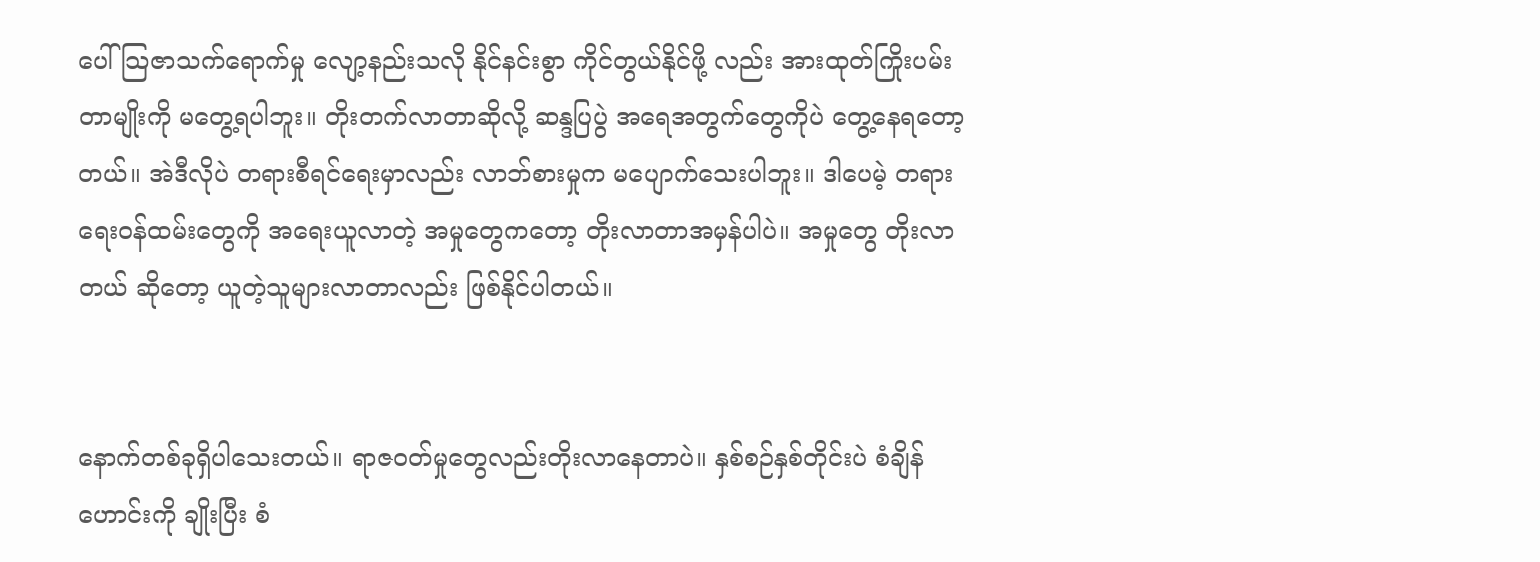ပေါ် သြဇာသက်ရောက်မှု လျော့နည်းသလို နိုင်နင်းစွာ ကိုင်တွယ်နိုင်ဖို့ လည်း အားထုတ်ကြိုးပမ်းတာမျိုးကို မတွေ့ရပါဘူး။ တိုးတက်လာတာဆိုလို့ ဆန္ဒပြပွဲ အရေအတွက်တွေကိုပဲ တွေ့နေရတော့တယ်။ အဲဒီလိုပဲ တရားစီရင်ရေးမှာလည်း လာဘ်စားမှုက မပျောက်သေးပါဘူး။ ဒါပေမဲ့ တရားရေးဝန်ထမ်းတွေကို အရေးယူလာတဲ့ အမှုတွေကတော့ တိုးလာတာအမှန်ပါပဲ။ အမှုတွေ တိုးလာတယ် ဆိုတော့ ယူတဲ့သူများလာတာလည်း ဖြစ်နိုင်ပါတယ်။


နောက်တစ်ခုရှိပါသေးတယ်။ ရာဇဝတ်မှုတွေလည်းတိုးလာနေတာပဲ။ နှစ်စဉ်နှစ်တိုင်းပဲ စံချိန်ဟောင်းကို ချိုးပြီး စံ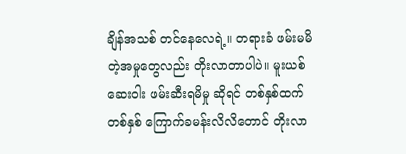ချိန်အသစ် တင်နေလေရဲ့။ တရားခံ ဖမ်းမမိတဲ့အမှုတွေလည်း တိုးလာတာပါပဲ။ မူးယစ်ဆေးဝါး ဖမ်းဆီးရမိမှု ဆိုရင် တစ်နှစ်ထက် တစ်နှစ် ကြောက်ခမန်းလိလိတောင် တိုးလာ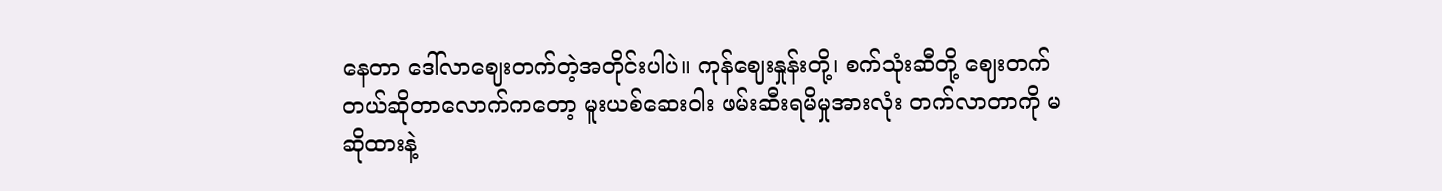နေတာ ဒေါ်လာဈေးတက်တဲ့အတိုင်းပါပဲ။ ကုန်ဈေးနှုန်းတို့၊ စက်သုံးဆီတို့ ဈေးတက်တယ်ဆိုတာလောက်ကတော့ မူးယစ်ဆေးဝါး ဖမ်းဆီးရမိမှုအားလုံး တက်လာတာကို မဆိုထားနဲ့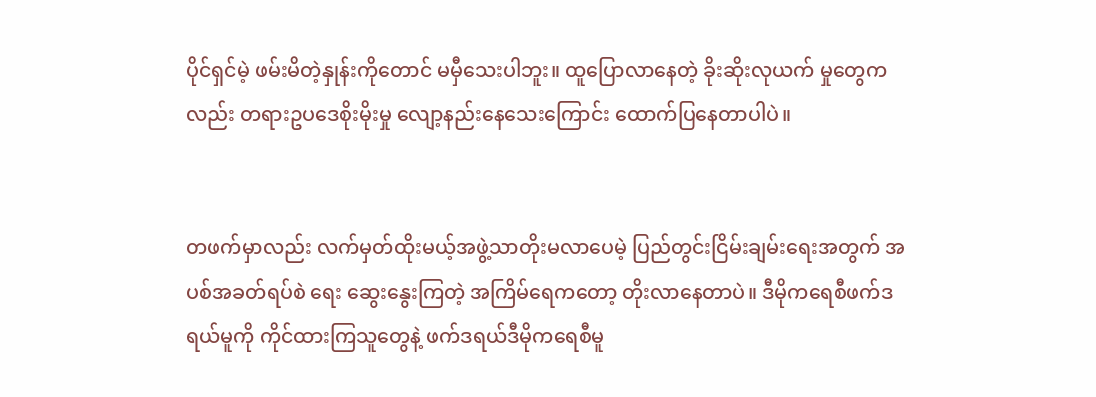ပိုင်ရှင်မဲ့ ဖမ်းမိတဲ့နှုန်းကိုတောင် မမှီသေးပါဘူး။ ထူပြောလာနေတဲ့ ခိုးဆိုးလုယက် မှုတွေကလည်း တရားဥပဒေစိုးမိုးမှု လျော့နည်းနေသေးကြောင်း ထောက်ပြနေတာပါပဲ။


တဖက်မှာလည်း လက်မှတ်ထိုးမယ့်အဖွဲ့သာတိုးမလာပေမဲ့ ပြည်တွင်းငြိမ်းချမ်းရေးအတွက် အပစ်အခတ်ရပ်စဲ ရေး ဆွေးနွေးကြတဲ့ အကြိမ်ရေကတော့ တိုးလာနေတာပဲ။ ဒီမိုကရေစီဖက်ဒရယ်မူကို ကိုင်ထားကြသူတွေနဲ့ ဖက်ဒရယ်ဒီမိုကရေစီမူ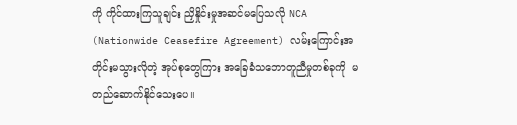ကို ကိုင်ထားကြသူချင်း ညှိနှိုင်းမှုအဆင်မပြေသလို NCA (Nationwide Ceasefire Agreement) လမ်းကြောင်းအတိုင်းမသွားလိုတဲ့ အုပ်စုတွေကြား အခြေခံသဘောတူညီမှုတစ်ခုကို  မတည်ဆောက်နိုင်သေးပေ။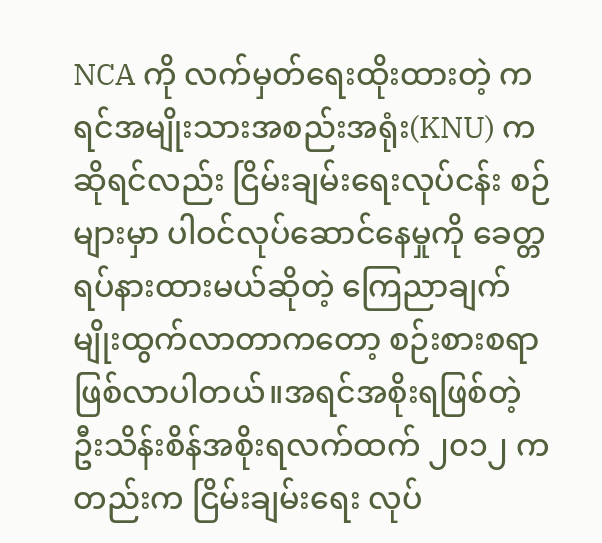NCA ကို လက်မှတ်ရေးထိုးထားတဲ့ ကရင်အမျိုးသားအစည်းအရုံး(KNU) ကဆိုရင်လည်း ငြိမ်းချမ်းရေးလုပ်ငန်း စဉ်များမှာ ပါဝင်လုပ်ဆောင်နေမှုကို ခေတ္တရပ်နားထားမယ်ဆိုတဲ့ ကြေညာချက်မျိုးထွက်လာတာကတော့ စဉ်းစားစရာဖြစ်လာပါတယ်။အရင်အစိုးရဖြစ်တဲ့ ဦးသိန်းစိန်အစိုးရလက်ထက် ၂၀၁၂ ကတည်းက ငြိမ်းချမ်းရေး လုပ်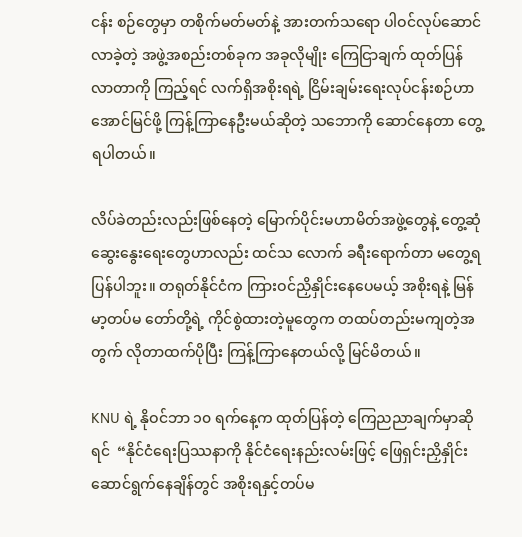ငန်း စဉ်တွေမှာ တစိုက်မတ်မတ်နဲ့ အားတက်သရော ပါဝင်လုပ်ဆောင်လာခဲ့တဲ့ အဖွဲ့အစည်းတစ်ခုက အခုလိုမျိုး ကြေငြာချက် ထုတ်ပြန်လာတာကို ကြည့်ရင် လက်ရှိအစိုးရရဲ့ ငြိမ်းချမ်းရေးလုပ်ငန်းစဉ်ဟာ အောင်မြင်ဖို့ ကြန့်ကြာနေဦးမယ်ဆိုတဲ့ သဘောကို ဆောင်နေတာ တွေ့ရပါတယ်။

လိပ်ခဲတည်းလည်းဖြစ်နေတဲ့ မြောက်ပိုင်းမဟာမိတ်အဖွဲ့တွေနဲ့ တွေ့ဆုံဆွေးနွေးရေးတွေဟာလည်း ထင်သ လောက် ခရီးရောက်တာ မတွေ့ရပြန်ပါဘူး။ တရုတ်နိုင်ငံက ကြားဝင်ညှိနှိုင်းနေပေမယ့် အစိုးရနဲ့ မြန်မာ့တပ်မ တော်တို့ရဲ့ ကိုင်စွဲထားတဲ့မူတွေက တထပ်တည်းမကျတဲ့အတွက် လိုတာထက်ပိုပြီး ကြန့်ကြာနေတယ်လို့ မြင်မိတယ်။

KNU ရဲ့ နိုဝင်ဘာ ၁၀ ရက်နေ့က ထုတ်ပြန်တဲ့ ကြေညညာချက်မှာဆိုရင်  “နိုင်ငံရေးပြဿနာကို နိုင်ငံရေးနည်းလမ်းဖြင့် ဖြေရှင်းညှိနှိုင်း ဆောင်ရွက်နေချိန်တွင် အစိုးရနှင့်တပ်မ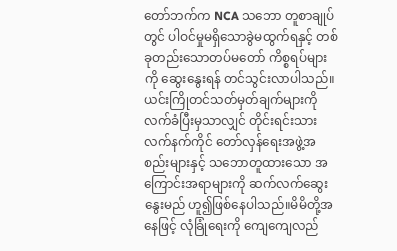တော်ဘက်က NCA သဘော တူစာချုပ်တွင် ပါဝင်မှုမရှိသောခွဲမထွက်ရနှင့် တစ်ခုတည်းသောတပ်မတော် ကိစ္စရပ်များကို ဆွေးနွေးရန် တင်သွင်းလာပါသည်။ ယင်းကြိုတင်သတ်မှတ်ချက်များကို လက်ခံပြီးမှသာလျှင် တိုင်းရင်းသားလက်နက်ကိုင် တော်လှန်ရေးအဖွဲ့အစည်းများနှင့် သဘောတူထားသော အကြောင်းအရာများကို ဆက်လက်ဆွေးနွေးမည် ဟူ၍ဖြစ်နေပါသည်။မိမိတို့အနေဖြင့် လုံခြုံရေးကို ကျေကျေလည်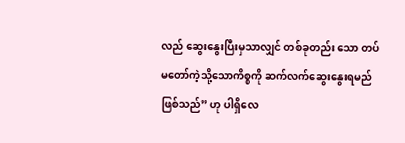လည် ဆွေးနွေးပြီးမှသာလျှင် တစ်ခုတည်း သော တပ်မတော်ကဲ့သို့သောကိစ္စကို ဆက်လက်ဆွေးနွေးရမည် ဖြစ်သည်” ဟု ပါရှိလေ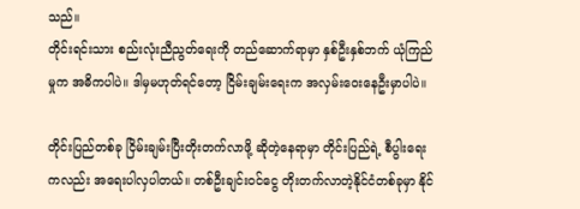သည်။
တိုင်းရင်းသား စည်းလုံးညီညွတ်ရေးကို တည်ဆောက်ရာမှာ နှစ်ဦးနှစ်ဘက် ယုံကြည်မှုက အဓိကပါပဲ။ ဒါမှမဟုတ်ရင်တော့ ငြိမ်းချမ်းရေးက အလှမ်းဝေးနေဦးမှာပါပဲ။

တိုင်းပြည်တစ်ခု ငြိမ်းချမ်းပြီးတိုးတက်လာဖို့ ဆိုတဲ့နေရာမှာ တိုင်းပြည်ရဲ့ စီပွါးရေးကလည်း အရေးပါလှပါတယ်။ တစ်ဦးချင်းဝင်ငွေ တိုးတက်လာတဲ့နိုင်ငံတစ်ခုမှာ နိုင်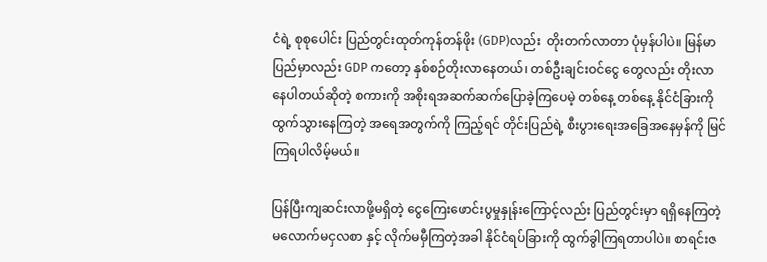ငံရဲ့ စုစုပေါင်း ပြည်တွင်းထုတ်ကုန်တန်ဖိုး (GDP)လည်း  တိုးတက်လာတာ ပုံမှန်ပါပဲ။ မြန်မာပြည်မှာလည်း GDP ကတော့ နှစ်စဉ်တိုးလာနေတယ်၊ တစ်ဦးချင်းဝင်ငွေ တွေလည်း တိုးလာနေပါတယ်ဆိုတဲ့ စကားကို အစိုးရအဆက်ဆက်ပြောခဲ့ကြပေမဲ့ တစ်နေ့ တစ်နေ့ နိုင်ငံခြားကို ထွက်သွားနေကြတဲ့ အရေအတွက်ကို ကြည့်ရင် တိုင်းပြည်ရဲ့ စီးပွားရေးအခြေအနေမှန်ကို မြင်ကြရပါလိမ့်မယ်။

ပြန်ပြီးကျဆင်းလာဖို့မရှိတဲ့ ငွေကြေးဖောင်းပွမှုနှုန်းကြောင့်လည်း ပြည်တွင်းမှာ ရရှိနေကြတဲ့ မလောက်မငှလစာ နှင့် လိုက်မမှီကြတဲ့အခါ နိုင်ငံရပ်ခြားကို ထွက်ခွါကြရတာပါပဲ။ စာရင်းဇ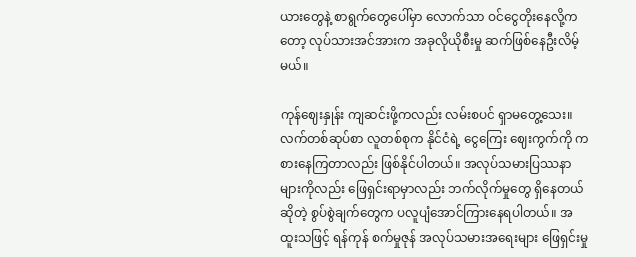ယားတွေနဲ့ စာရွက်တွေပေါ်မှာ လောက်သာ ဝင်ငွေတိုးနေလို့ကတော့ လုပ်သားအင်အားက အခုလိုယိုစီးမှု ဆက်ဖြစ်နေဦးလိမ့်မယ်။

ကုန်ဈေးနှုန်း ကျဆင်းဖို့ကလည်း လမ်းစပင် ရှာမတွေ့သေး။ လက်တစ်ဆုပ်စာ လူတစ်စုက နိုင်ငံရဲ့ ငွေကြေး ဈေးကွက်ကို ကစားနေကြတာလည်း ဖြစ်နိုင်ပါတယ်။ အလုပ်သမားပြဿနာများကိုလည်း ဖြေရှင်းရာမှာလည်း ဘက်လိုက်မှုတွေ ရှိနေတယ်ဆိုတဲ့ စွပ်စွဲချက်တွေက ပလူပျံအောင်ကြားနေရပါတယ်။ အထူးသဖြင့် ရန်ကုန် စက်မှုဇုန် အလုပ်သမားအရေးများ ဖြေရှင်းမှု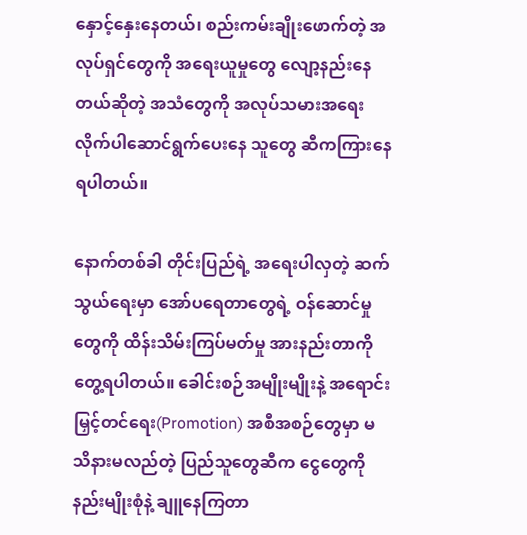နှောင့်နှေးနေတယ်၊ စည်းကမ်းချိုးဖောက်တဲ့ အလုပ်ရှင်တွေကို အရေးယူမှုတွေ လျော့နည်းနေတယ်ဆိုတဲ့ အသံတွေကို အလုပ်သမားအရေး လိုက်ပါဆောင်ရွက်ပေးနေ သူတွေ ဆီကကြားနေရပါတယ်။

နောက်တစ်ခါ တိုင်းပြည်ရဲ့ အရေးပါလှတဲ့ ဆက်သွယ်ရေးမှာ အော်ပရေတာတွေရဲ့ ဝန်ဆောင်မှုတွေကို ထိန်းသိမ်းကြပ်မတ်မှု အားနည်းတာကို တွေ့ရပါတယ်။ ခေါင်းစဉ်အမျိုးမျိုးနဲ့ အရောင်းမြှင့်တင်ရေး(Promotion) အစီအစဉ်တွေမှာ မသိနားမလည်တဲ့ ပြည်သူတွေဆီက ငွေတွေကို နည်းမျိုးစုံနဲ့ ချူနေကြတာ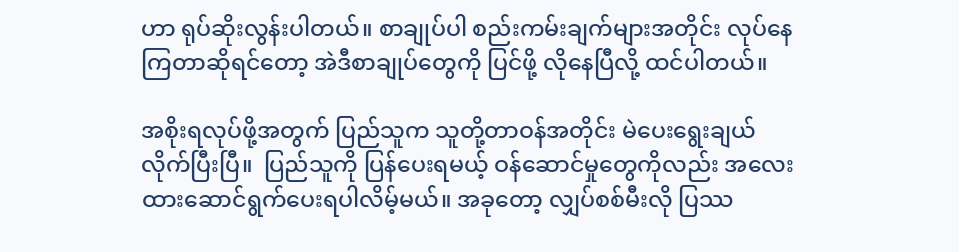ဟာ ရုပ်ဆိုးလွန်းပါတယ်။ စာချုပ်ပါ စည်းကမ်းချက်များအတိုင်း လုပ်နေကြတာဆိုရင်တော့ အဲဒီစာချုပ်တွေကို ပြင်ဖို့ လိုနေပြီလို့ ထင်ပါတယ်။

အစိုးရလုပ်ဖို့အတွက် ပြည်သူက သူတို့တာဝန်အတိုင်း မဲပေးရွေးချယ်လိုက်ပြီးပြီ။  ပြည်သူကို ပြန်ပေးရမယ့် ဝန်ဆောင်မှုတွေကိုလည်း အလေးထားဆောင်ရွက်ပေးရပါလိမ့်မယ်။ အခုတော့ လျှပ်စစ်မီးလို ပြဿ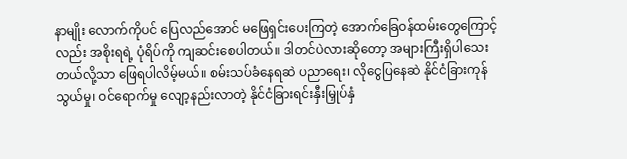နာမျိုး လောက်ကိုပင် ပြေလည်အောင် မဖြေရှင်းပေးကြတဲ့ အောက်ခြေဝန်ထမ်းတွေကြောင့်လည်း အစိုးရရဲ့ ပုံရိပ်ကို ကျဆင်းစေပါတယ်။ ဒါတင်ပဲလားဆိုတော့ အများကြီးရှိပါသေးတယ်လို့သာ ဖြေရပါလိမ့်မယ်။ စမ်းသပ်ခံနေရဆဲ ပညာရေး၊ လိုငွေပြနေဆဲ နိုင်ငံခြားကုန်သွယ်မှု၊ ဝင်ရောက်မှု လျော့နည်းလာတဲ့ နိုင်ငံခြားရင်းနှီးမြှုပ်နှံ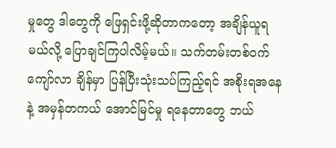မှုတွေ ဒါတွေကို ဖြေရှင်းဖို့ဆိုတာကတော့ အချိန်ယူရမယ်လို့ ပြောချင်ကြပါလိမ့်မယ်။ သက်တမ်းတစ်ဝက်ကျော်လာ ချိန်မှာ ပြန်ပြီးသုံးသပ်ကြည့်ရင် အစိုးရအနေနဲ့ အမှန်တကယ် အောင်မြင်မှု ရနေတာတွေ ဘယ်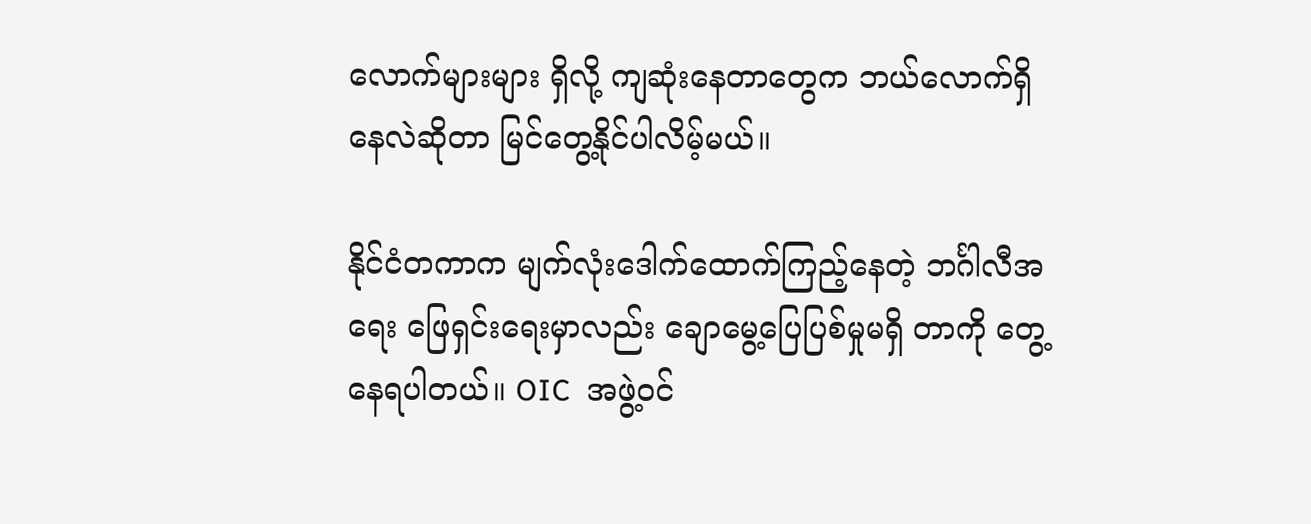လောက်များများ ရှိလို့ ကျဆုံးနေတာတွေက ဘယ်လောက်ရှိနေလဲဆိုတာ မြင်တွေ့နိုင်ပါလိမ့်မယ်။

နိုင်ငံတကာက မျက်လုံးဒေါက်ထောက်ကြည့်နေတဲ့ ဘင်္ဂါလီအရေး ဖြေရှင်းရေးမှာလည်း ချောမွေ့ပြေပြစ်မှုမရှိ တာကို တွေ့နေရပါတယ်။ OIC  အဖွဲ့ဝင်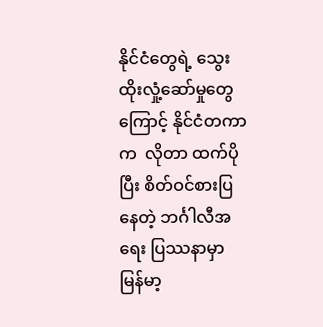နိုင်ငံတွေရဲ့ သွေးထိုးလှုံ့ဆော်မှုတွေကြောင့် နိုင်ငံတကာက  လိုတာ ထက်ပိုပြီး စိတ်ဝင်စားပြနေတဲ့ ဘင်္ဂါလီအရေး ပြဿနာမှာ မြန်မာ့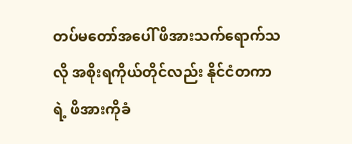တပ်မတော်အပေါ် ဖိအားသက်ရောက်သလို အစိုးရကိုယ်တိုင်လည်း နိုင်ငံတကာရဲ့ ဖိအားကိုခံ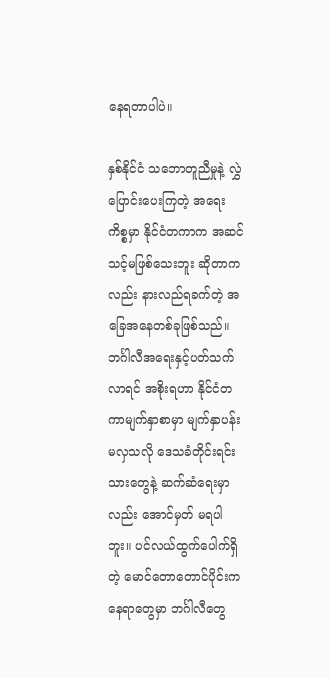နေရတာပါပဲ။

နှစ်နိုင်ငံ သဘောတူညီမှုနဲ့ လွှဲပြောင်းပေးကြတဲ့ အရေးကိစ္စမှာ နိုင်ငံတကာက အဆင်သင့်မဖြစ်သေးဘူး ဆိုတာကလည်း နားလည်ရခက်တဲ့ အခြေအနေတစ်ခုဖြစ်သည်။ ဘင်္ဂါလီအရေးနှင့်ပတ်သက်လာရင် အစိုးရဟာ နိုင်ငံတကာမျက်နှာစာမှာ မျက်နှာပန်းမလှသလို ဒေသခံတိုင်းရင်းသားတွေနဲ့ ဆက်ဆံရေးမှာလည်း အောင်မှတ် မရပါဘူး။ ပင်လယ်ထွက်ပေါက်ရှိတဲ့ မောင်တောတောင်ပိုင်းက နေရာတွေမှာ ဘင်္ဂါလီတွေ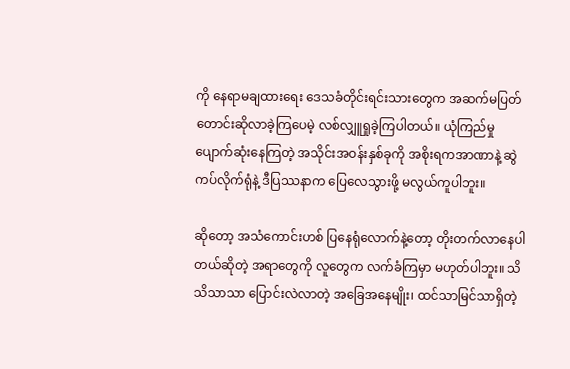ကို နေရာမချထားရေး ဒေသခံတိုင်းရင်းသားတွေက အဆက်မပြတ် တောင်းဆိုလာခဲ့ကြပေမဲ့ လစ်လျှူရှုခဲ့ကြပါတယ်။ ယုံကြည်မှု ပျောက်ဆုံးနေကြတဲ့ အသိုင်းအဝန်းနှစ်ခုကို အစိုးရကအာဏာနဲ့ ဆွဲကပ်လိုက်ရုံနဲ့ ဒီပြဿနာက ပြေလေသွားဖို့ မလွယ်ကူပါဘူး။

ဆိုတော့ အသံကောင်းဟစ် ပြနေရုံလောက်နဲ့တော့ တိုးတက်လာနေပါတယ်ဆိုတဲ့ အရာတွေကို လူတွေက လက်ခံကြမှာ မဟုတ်ပါဘူး။ သိသိသာသာ ပြောင်းလဲလာတဲ့ အခြေအနေမျိုး၊ ထင်သာမြင်သာရှိတဲ့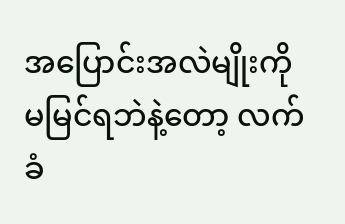အပြောင်းအလဲမျိုးကို မမြင်ရဘဲနဲ့တော့ လက်ခံ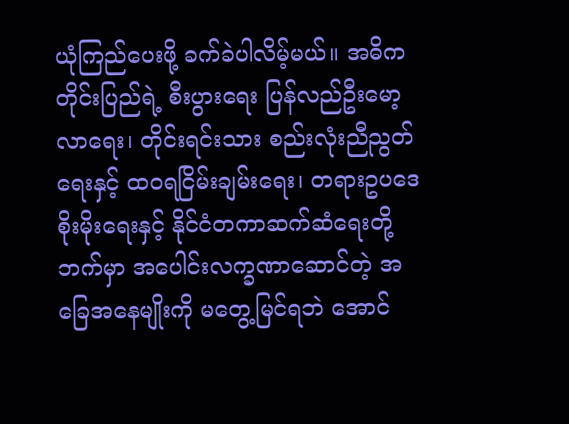ယုံကြည်ပေးဖို့ ခက်ခဲပါလိမ့်မယ်။ အဓိက တိုင်းပြည်ရဲ့ စီးပွားရေး ပြန်လည်ဦးမော့လာရေး၊ တိုင်းရင်းသား စည်းလုံးညီညွတ်ရေးနှင့် ထဝရငြိမ်းချမ်းရေး၊ တရားဥပဒေ စိုးမိုးရေးနှင့် နိုင်ငံတကာဆက်ဆံရေးတို့ဘက်မှာ အပေါင်းလက္ခဏာဆောင်တဲ့ အခြေအနေမျိုးကို မတွေ့မြင်ရဘဲ အောင်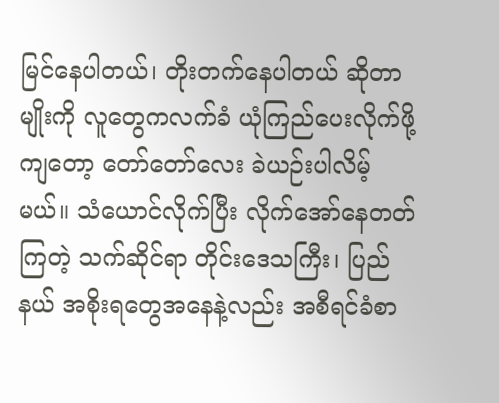မြင်နေပါတယ်၊ တိုးတက်နေပါတယ် ဆိုတာမျိုးကို လူတွေကလက်ခံ ယုံကြည်ပေးလိုက်ဖို့ကျတော့ တော်တော်လေး ခဲယဉ်းပါလိမ့်မယ်။ သံယောင်လိုက်ပြီး လိုက်အော်နေတတ်ကြတဲ့ သက်ဆိုင်ရာ တိုင်းဒေသကြီး၊ ပြည်နယ် အစိုးရတွေအနေနဲ့လည်း အစီရင်ခံစာ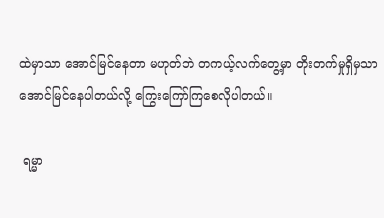ထဲမှာသာ အောင်မြင်နေတာ မဟုတ်ဘဲ တကယ့်လက်တွေ့မှာ တိုးတက်မှုရှိမှသာ အောင်မြင်နေပါတယ်လို့ ကြွေးကြော်ကြစေလိုပါတယ်။

 ရမ္မာ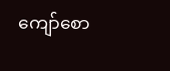ကျော်စော